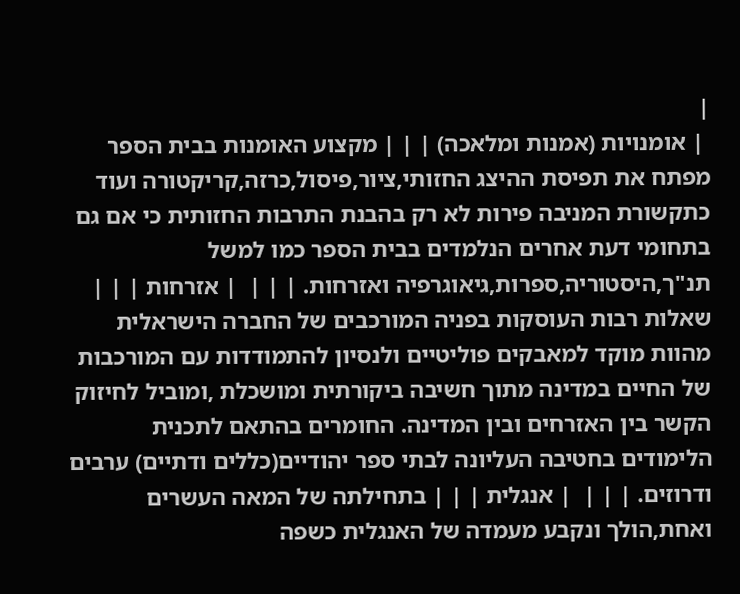|
 | אומנויות (אמנות ומלאכה) | | | מקצוע האומנות בבית הספר מפתח את תפיסת ההיצג החזותי,ציור,פיסול,כרזה,קריקטורה ועוד כתקשורת המניבה פירות לא רק בהבנת התרבות החזותית כי אם גם בתחומי דעת אחרים הנלמדים בבית הספר כמו למשל תנ"ך,היסטוריה,ספרות,גיאוגרפיה ואזרחות. | | |  | אזרחות | | | שאלות רבות העוסקות בפניה המורכבים של החברה הישראלית מהוות מוקד למאבקים פוליטיים ולנסיון להתמודדות עם המורכבות של החיים במדינה מתוך חשיבה ביקורתית ומושכלת ,ומוביל לחיזוק הקשר בין האזרחים ובין המדינה. החומרים בהתאם לתכנית הלימודים בחטיבה העליונה לבתי ספר יהודיים(כללים ודתיים) ערבים ודרוזים. | | |  | אנגלית | | | בתחילתה של המאה העשרים ואחת,הולך ונקבע מעמדה של האנגלית כשפה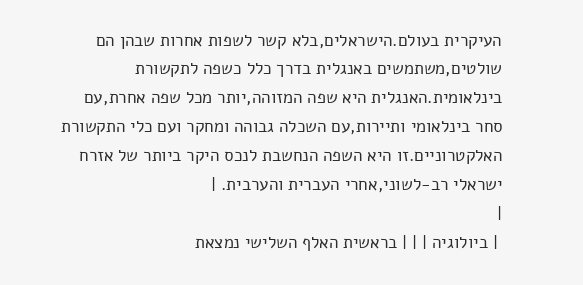העיקרית בעולם.הישראלים,בלא קשר לשפות אחרות שבהן הם שולטים,משתמשים באנגלית בדרך כלל כשפה לתקשורת בינלאומית.האנגלית היא שפה המזוהה,יותר מכל שפה אחרת,עם סחר בינלאומי ותיירות,עם השכלה גבוהה ומחקר ועם כלי התקשורת האלקטרוניים.זו היא השפה הנחשבת לנכס היקר ביותר של אזרח ישראלי רב-לשוני,אחרי העברית והערבית. |
|
 | ביולוגיה | | | בראשית האלף השלישי נמצאת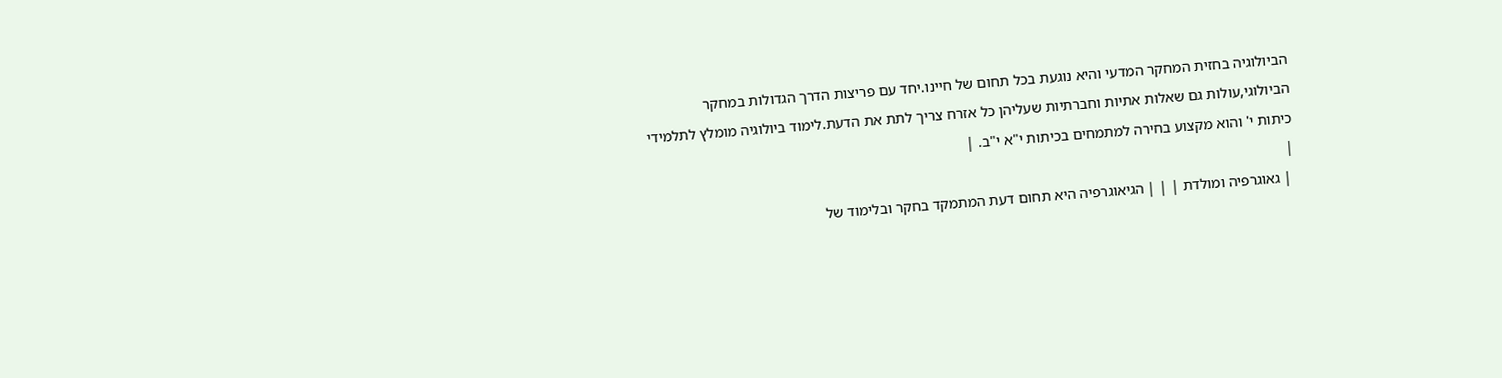הביולוגיה בחזית המחקר המדעי והיא נוגעת בכל תחום של חיינו.יחד עם פריצות הדרך הגדולות במחקר הביולוגי,עולות גם שאלות אתיות וחברתיות שעליהן כל אזרח צריך לתת את הדעת.לימוד ביולוגיה מומלץ לתלמידי כיתות י' והוא מקצוע בחירה למתמחים בכיתות י"א י"ב. |
|
 | גאוגרפיה ומולדת | | | הגיאוגרפיה היא תחום דעת המתמקד בחקר ובלימוד של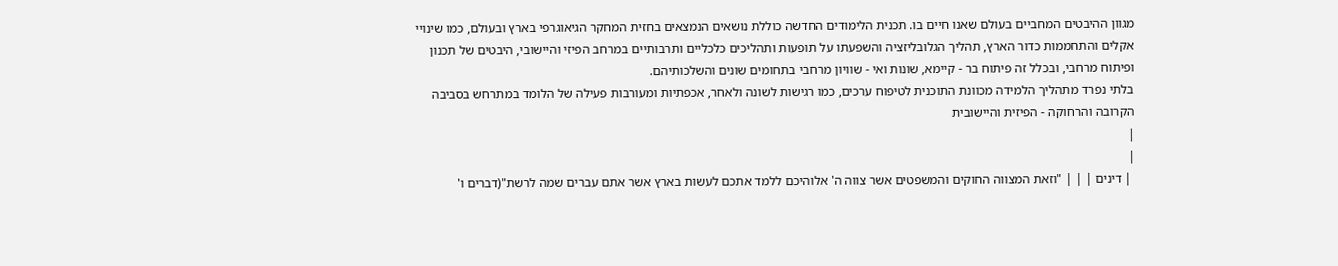מגוון ההיבטים המחביים בעולם שאנו חיים בו. תכנית הלימודים החדשה כוללת נושאים הנמצאים בחזית המחקר הגיאוגרפי בארץ ובעולם, כמו שינויי אקלים והתחממות כדור הארץ, תהליך הגלובליזציה והשפעתו על תופעות ותהליכים כלכליים ותרבותיים במרחב הפיזי והיישובי, היבטים של תכנון ופיתוח מרחבי, ובכלל זה פיתוח בר - קיימא, שונות ואי - שוויון מרחבי בתחומים שונים והשלכותיהם.
בלתי נפרד מתהליך הלמידה מכוונת התוכנית לטיפוח ערכים, כמו רגישות לשונה ולאחר, אכפתיות ומעורבות פעילה של הלומד במתרחש בסביבה הקרובה והרחוקה - הפיזית והיישובית
|
|
 | דינים | | | "וזאת המצווה החוקים והמשפטים אשר צווה ה' אלוהיכם ללמד אתכם לעשות בארץ אשר אתם עברים שמה לרשת"(דברים ו'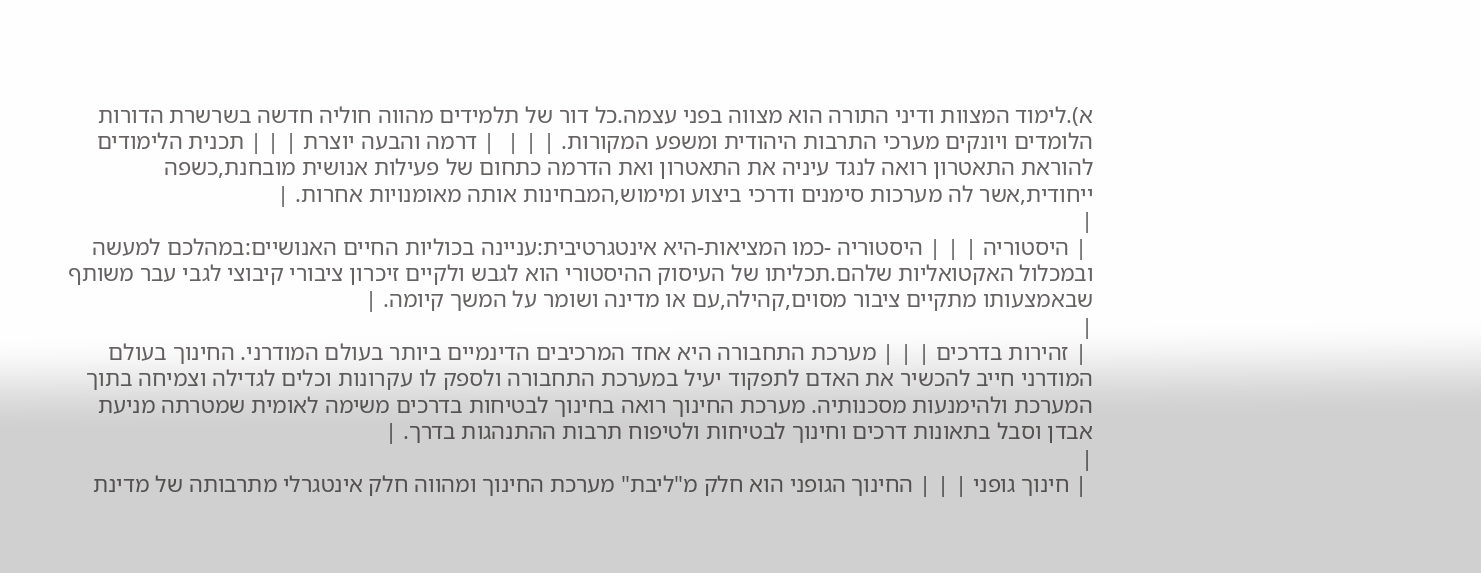א).לימוד המצוות ודיני התורה הוא מצווה בפני עצמה.כל דור של תלמידים מהווה חוליה חדשה בשרשרת הדורות הלומדים ויונקים מערכי התרבות היהודית ומשפע המקורות. | | |  | דרמה והבעה יוצרת | | | תכנית הלימודים להוראת התאטרון רואה לנגד עיניה את התאטרון ואת הדרמה כתחום של פעילות אנושית מובחנת,כשפה ייחודית,אשר לה מערכות סימנים ודרכי ביצוע ומימוש,המבחינות אותה מאומנויות אחרות. |
|
 | היסטוריה | | | היסטוריה -כמו המציאות-היא אינטגרטיבית:עניינה בכוליות החיים האנושיים:במהלכם למעשה ובמכלול האקטואליות שלהם.תכליתו של העיסוק ההיסטורי הוא לגבש ולקיים זיכרון ציבורי קיבוצי לגבי עבר משותף שבאמצעותו מתקיים ציבור מסוים,קהילה,עם או מדינה ושומר על המשך קיומה. |
|
 | זהירות בדרכים | | | מערכת התחבורה היא אחד המרכיבים הדינמיים ביותר בעולם המודרני. החינוך בעולם המודרני חייב להכשיר את האדם לתפקוד יעיל במערכת התחבורה ולספק לו עקרונות וכלים לגדילה וצמיחה בתוך המערכת ולהימנעות מסכנותיה. מערכת החינוך רואה בחינוך לבטיחות בדרכים משימה לאומית שמטרתה מניעת אבדן וסבל בתאונות דרכים וחינוך לבטיחות ולטיפוח תרבות ההתנהגות בדרך. |
|
 | חינוך גופני | | | החינוך הגופני הוא חלק מ"ליבת" מערכת החינוך ומהווה חלק אינטגרלי מתרבותה של מדינת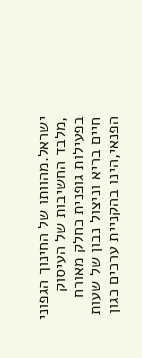ישראל.מהוותו של החינוך הגפוני ,מלבד החשיבות של העיסוק בפעילות גופנית כחלק מאורח חיים בריא וניצול נבון של שעות הפנאי,הינו בהקניית ערכים כגון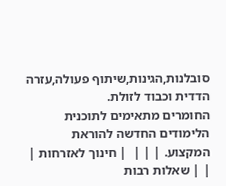סובלנות,הגינות,שיתוף פעולה,עזרה הדדית וכבוד לזולת.
החומרים מתאימים לתוכנית הלימודים החדשה להוראת המקצוע. | | |  | חינוך לאזרחות | | | שאלות רבות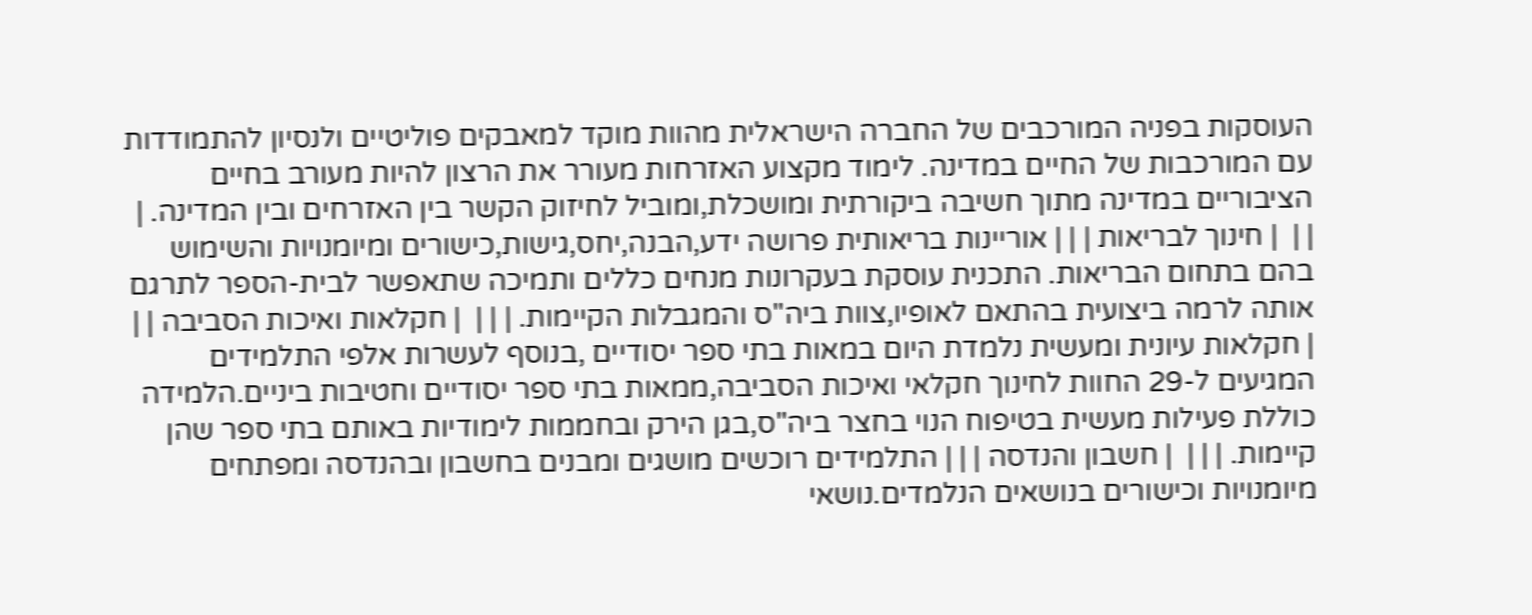העוסקות בפניה המורכבים של החברה הישראלית מהוות מוקד למאבקים פוליטיים ולנסיון להתמודדות עם המורכבות של החיים במדינה. לימוד מקצוע האזרחות מעורר את הרצון להיות מעורב בחיים הציבוריים במדינה מתוך חשיבה ביקורתית ומושכלת,ומוביל לחיזוק הקשר בין האזרחים ובין המדינה. | | |  | חינוך לבריאות | | | אוריינות בריאותית פרושה ידע,הבנה,יחס,גישות,כישורים ומיומנויות והשימוש בהם בתחום הבריאות. התכנית עוסקת בעקרונות מנחים כללים ותמיכה שתאפשר לבית-הספר לתרגם אותה לרמה ביצועית בהתאם לאופיו,צוות ביה"ס והמגבלות הקיימות. | | |  | חקלאות ואיכות הסביבה | | | חקלאות עיונית ומעשית נלמדת היום במאות בתי ספר יסודיים ,בנוסף לעשרות אלפי התלמידים המגיעים ל-29 החוות לחינוך חקלאי ואיכות הסביבה,ממאות בתי ספר יסודיים וחטיבות ביניים.הלמידה כוללת פעילות מעשית בטיפוח הנוי בחצר ביה"ס,בגן הירק ובחממות לימודיות באותם בתי ספר שהן קיימות. | | |  | חשבון והנדסה | | | התלמידים רוכשים מושגים ומבנים בחשבון ובהנדסה ומפתחים מיומנויות וכישורים בנושאים הנלמדים.נושאי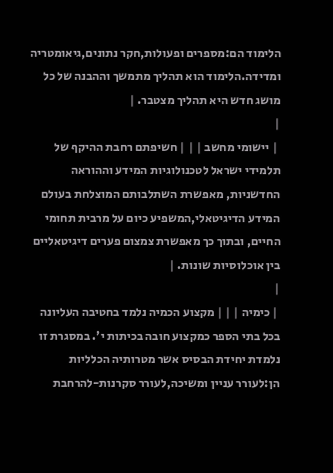הלימוד הם:מספרים ופעולות,חקר נתונים,גיאומטריה ומדידה.הלימוד הוא תהליך מתמשך וההבנה של כל מושג חדש היא תהליך מצטבר. |
|
 | יישומי מחשב | | | חשיפתם רחבת ההיקף של תלמידי ישראל לטכנולוגיות המידע וההוראה החדשניות, מאפשרת השתלבותם המוצלחת בעולם המידע הדיגיטאלי,המשפיע כיום על מרבית תחומי החיים, ובתוך כך מאפשרת צמצום פערים דיגיטאליים בין אוכלוסיות שונות. |
|
 | כימיה | | | מקצוע הכמיה נלמד בחטיבה העליונה בכל בתי הספר כמקצוע חובה בכיתות י'. במסגרת זו נלמדת יחידת הבסיס אשר מטרותיה הכלליות הן:לעורר עניין ומשיכה,לעורר סקרנות-להרחבת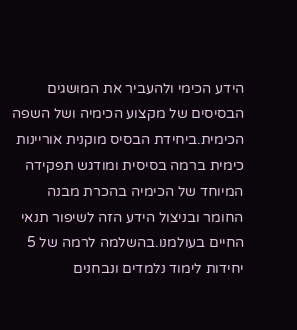הידע הכימי ולהעביר את המושגים הבסיסים של מקצוע הכימיה ושל השפה הכימית.ביחידת הבסיס מוקנית אוריינות כימית ברמה בסיסית ומודגש תפקידה המיוחד של הכימיה בהכרת מבנה החומר ובניצול הידע הזה לשיפור תנאי החיים בעולמנו.בהשלמה לרמה של 5 יחידות לימוד נלמדים ונבחנים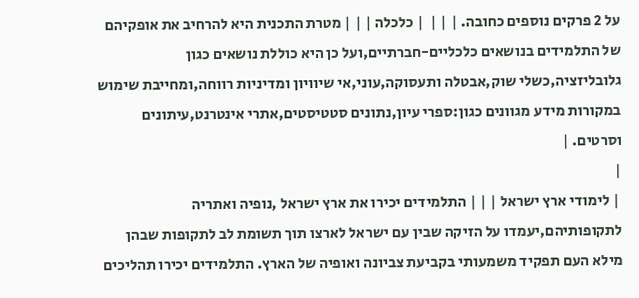על 2 פרקים נוספים כחובה. | | |  | כלכלה | | | מטרת התכנית היא להרחיב את אופקיהם של התלמידים בנושאים כלכליים-חברתיים,ועל כן היא כוללת נושאים כגון גלובליזציה,כשלי שוק,אבטלה ותעסוקה,עוני,אי שיוויון ומדיניות רווחה,ומחייבת שימוש במקורות מידע מגוונים כגון:ספרי עיון,נתונים סטטיסטים,אתרי אינטרנט,עיתונים וסרטים. |
|
 | לימודי ארץ ישראל | | | התלמידים יכירו את ארץ ישראל ,נופיה ואתריה לתקופותיהם,יעמדו על הזיקה שבין עם ישראל לארצו תוך תשומת לב לתקופות שבהן מילא העם תפקיד משמעותי בקביעת צביונה ואופיה של הארץ. התלמידים יכירו תהליכים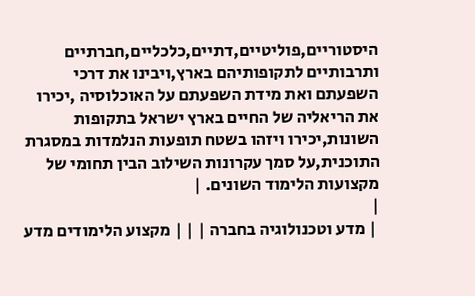היסטוריים,פוליטיים,דתיים,כלכליים,חברתיים ותרבותיים לתקופותיהם בארץ,ויבינו את דרכי השפעתם ואת מידת השפעתם על האוכלוסיה ,יכירו את הריאליה של החיים בארץ ישראל בתקופות השונות,יכירו ויזהו בשטח תופעות הנלמדות במסגרת התוכנית,על סמך עקרונות השילוב הבין תחומי של מקצועות הלימוד השונים. |
|
 | מדע וטכנולוגיה בחברה | | | מקצוע הלימודים מדע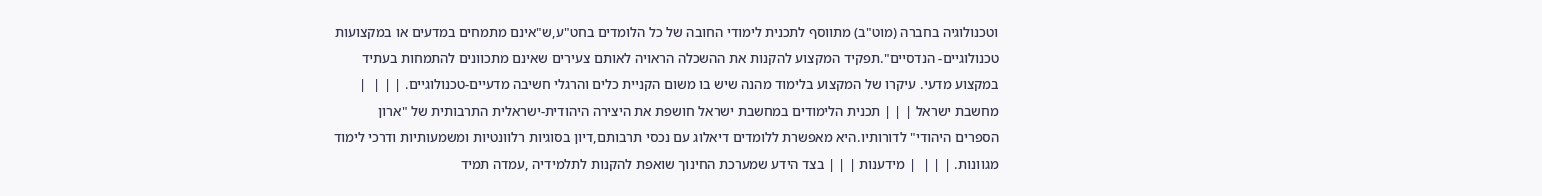וטכנולוגיה בחברה (מוט"ב) מתווסף לתכנית לימודי החובה של כל הלומדים בחט"ע,ש"אינם מתמחים במדעים או במקצועות טכנולוגיים- הנדסיים".תפקיד המקצוע להקנות את ההשכלה הראויה לאותם צעירים שאינם מתכוונים להתמחות בעתיד במקצוע מדעי. עיקרו של המקצוע בלימוד מהנה שיש בו משום הקניית כלים והרגלי חשיבה מדעיים-טכנולוגיים. | | |  | מחשבת ישראל | | | תכנית הלימודים במחשבת ישראל חושפת את היצירה היהודית-ישראלית התרבותית של "ארון הספרים היהודי" לדורותיו.היא מאפשרת ללומדים דיאלוג עם נכסי תרבותם,דיון בסוגיות רלוונטיות ומשמעותיות ודרכי לימוד מגוונות. | | |  | מידענות | | | בצד הידע שמערכת החינוך שואפת להקנות לתלמידיה ,עמדה תמיד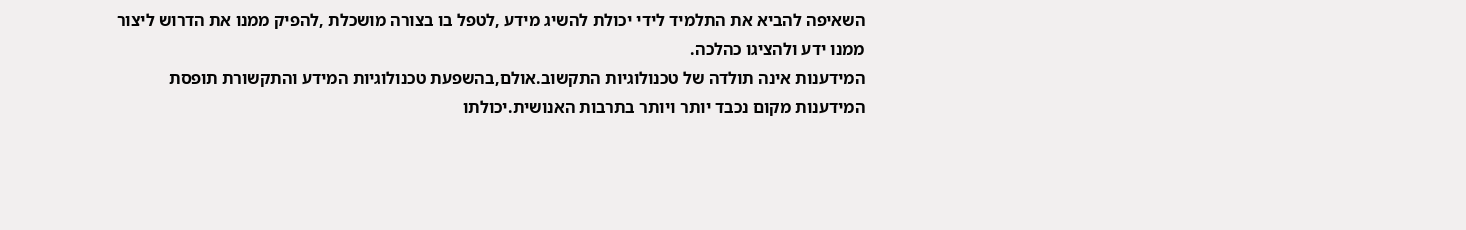השאיפה להביא את התלמיד לידי יכולת להשיג מידע ,לטפל בו בצורה מושכלת ,להפיק ממנו את הדרוש ליצור ממנו ידע ולהציגו כהלכה.
המידענות אינה תולדה של טכנולוגיות התקשוב.אולם,בהשפעת טכנולוגיות המידע והתקשורת תופסת המידענות מקום נכבד יותר ויותר בתרבות האנושית.יכולתו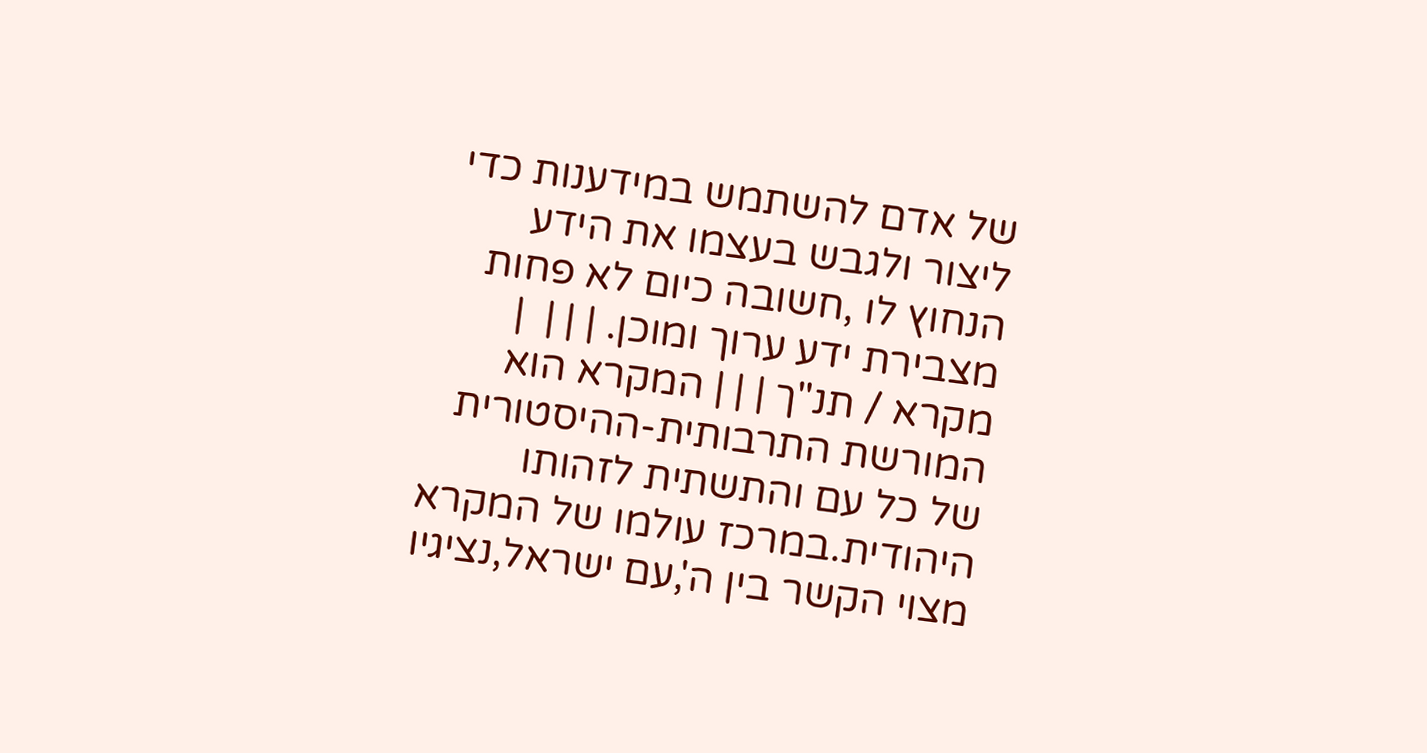של אדם להשתמש במידענות כדי ליצור ולגבש בעצמו את הידע הנחוץ לו ,חשובה כיום לא פחות מצבירת ידע ערוך ומוכן. | | |  | מקרא / תנ"ך | | | המקרא הוא המורשת התרבותית-ההיסטורית של כל עם והתשתית לזהותו היהודית.במרכז עולמו של המקרא מצוי הקשר בין ה',עם ישראל,נציגיו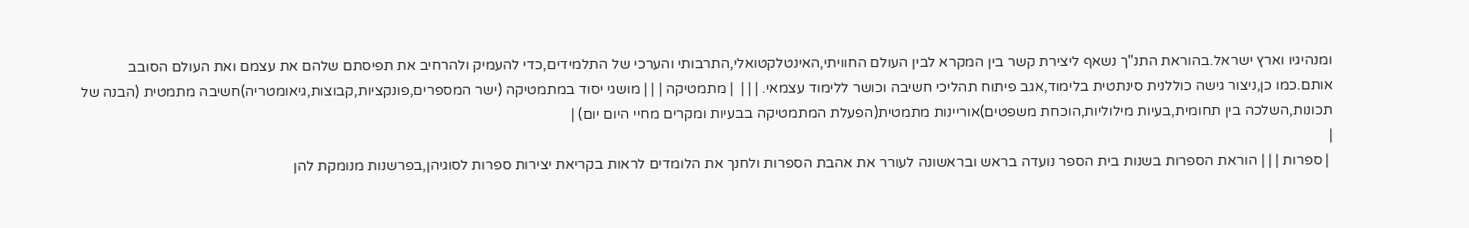ומנהיגיו וארץ ישראל.בהוראת התנ"ך נשאף ליצירת קשר בין המקרא לבין העולם החוויתי,האינטלקטואלי,התרבותי והערכי של התלמידים,כדי להעמיק ולהרחיב את תפיסתם שלהם את עצמם ואת העולם הסובב אותם.כמו כן,ניצור גישה כוללנית סינתטית בלימוד,אגב פיתוח תהליכי חשיבה וכושר ללימוד עצמאי. | | |  | מתמטיקה | | | מושגי יסוד במתמטיקה (ישר המספרים,פונקציות,קבוצות,גיאומטריה)חשיבה מתמטית (הבנה של תכונות,השלכה בין תחומית,בעיות מילוליות,הוכחת משפטים)אוריינות מתמטית(הפעלת המתמטיקה בבעיות ומקרים מחיי היום יום) |
|
 | ספרות | | | הוראת הספרות בשנות בית הספר נועדה בראש ובראשונה לעורר את אהבת הספרות ולחנך את הלומדים לראות בקריאת יצירות ספרות לסוגיהן,בפרשנות מנומקת להן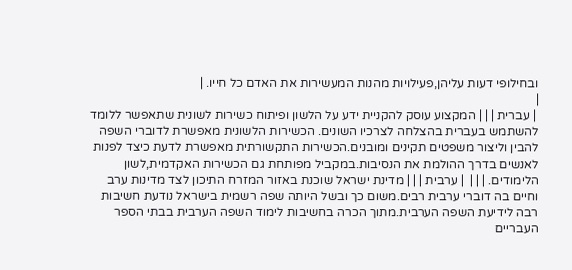ובחילופי דעות עליהן,פעילויות מהנות המעשירות את האדם כל חייו. |
|
 | עברית | | | המקצוע עוסק להקניית ידע על הלשון ופיתוח כשירות לשונית שתאפשר ללומד להשתמש בעברית בהצלחה לצרכיו השונים. הכשירות הלשונית מאפשרת לדוברי השפה להבין וליצור משפטים תקינים ומובנים.הכשירות התקשורתית מאפשרת לדעת כיצד לפנות לאנשים בדרך ההולמת את הנסיבות.במקביל מפותחת גם הכשירות האקדמית,לשון הלימודים. | | |  | ערבית | | | מדינת ישראל שוכנת באזור המזרח התיכון לצד מדינות ערב וחיים בה דוברי ערבית רבים.משום כך ובשל היותה שפה רשמית בישראל נודעת חשיבות רבה לידיעת השפה הערבית.מתוך הכרה בחשיבות לימוד השפה הערבית בבתי הספר העבריים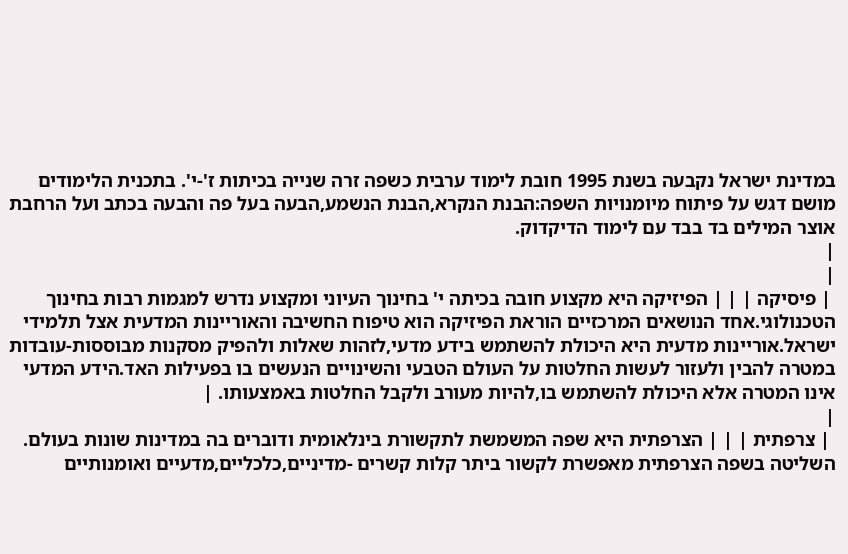במדינת ישראל נקבעה בשנת 1995 חובת לימוד ערבית כשפה זרה שנייה בכיתות ז'-י'. בתכנית הלימודים מושם דגש על פיתוח מיומנויות השפה:הבנת הנקרא,הבנת הנשמע,הבעה בעל פה והבעה בכתב ועל הרחבת אוצר המילים בד בבד עם לימוד הדיקדוק.
|
|
 | פיסיקה | | | הפיזיקה היא מקצוע חובה בכיתה י' בחינוך העיוני ומקצוע נדרש למגמות רבות בחינוך הטכנולוגי.אחד הנושאים המרכזיים הוראת הפיזיקה הוא טיפוח החשיבה והאוריינות המדעית אצל תלמידי ישראל.אוריינות מדעית היא היכולת להשתמש בידע מדעי,לזהות שאלות ולהפיק מסקנות מבוססות-עובדות במטרה להבין ולעזור לעשות החלטות על העולם הטבעי והשינויים הנעשים בו בפעילות האד.הידע המדעי אינו המטרה אלא היכולת להשתמש בו,להיות מעורב ולקבל החלטות באמצעותו. |
|
 | צרפתית | | | הצרפתית היא שפה המשמשת לתקשורת בינלאומית ודוברים בה במדינות שונות בעולם. השליטה בשפה הצרפתית מאפשרת לקשור ביתר קלות קשרים -מדיניים,כלכליים,מדעיים ואומנותיים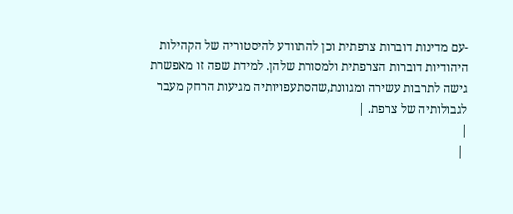-עם מדינות דוברות צרפתית וכן להתוודע להיסטוריה של הקהילות היהודיות דוברות הצרפתית ולמסורת שלהן. למידת שפה זו מאפשרת גישה לתרבות עשירה ומגוונת,שהסתעפויותיה מגיעות הרחק מעבר לגבולותיה של צרפת. |
|
 |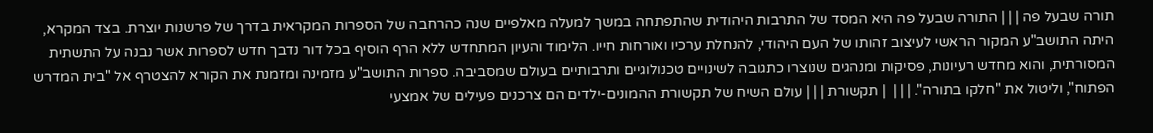תורה שבעל פה | | | התורה שבעל פה היא המסד של התרבות היהודית שהתפתחה במשך למעלה מאלפיים שנה כהרחבה של הספרות המקראית בדרך של פרשנות יוצרת. בצד המקרא, היתה התושב"ע המקור הראשי לעיצוב זהותו של העם היהודי, להנחלת ערכיו ואורחות חייו. הלימוד והעיון המתחדש ללא הרף הוסיף בכל דור נדבך חדש לספרות אשר נבנה על התשתית המסורתית, והוא מחדש רעיונות, פסיקות ומנהגים שנוצרו כתגובה לשינויים טכנולוגיים ותרבותיים בעולם שמסביבה. ספרות התושב"ע מזמינה ומזמנת את הקורא להצטרף אל "בית המדרש הפתוח", וליטול את "חלקו בתורה". | | |  | תקשורת | | | עולם השיח של תקשורת ההמונים-ילדים הם צרכנים פעילים של אמצעי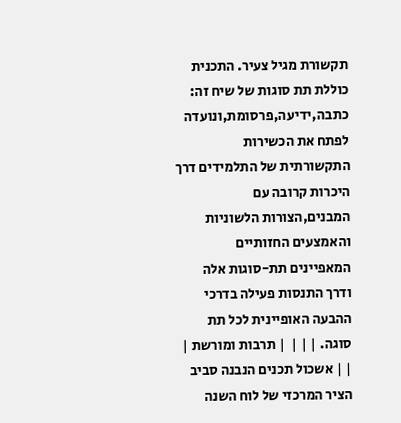תקשורת מגיל צעיר. התכנית כוללת תת סוגות של שיח זה: כתבה,ידיעה,פרסומת,ונועדה לפתח את הכשירות התקשורתית של התלמידים דרך היכרות קרובה עם המבנים,הצורות הלשוניות והאמצעים החזותיים המאפיינים תת-סוגות אלה ודרך התנסות פעילה בדרכי ההבעה האופיינית לכל תת סוגה. | | |  | תרבות ומורשת | | | אשכול תכנים הנבנה סביב הציר המרכזי של לוח השנה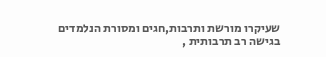שעיקרו מורשת ותרבות,חגים ומסורת הנלמדים בגישה רב תרבותית ,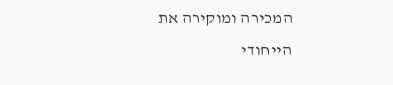המכירה ומוקירה את הייחודי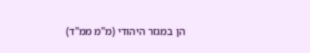הן במגזר היהודי (מ"מ ממ"ד)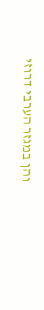והן במגזר הערבי דרוזי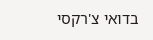בדואי צ'רקסי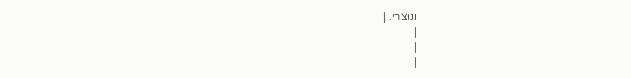ונוצרי. |
|
|
|